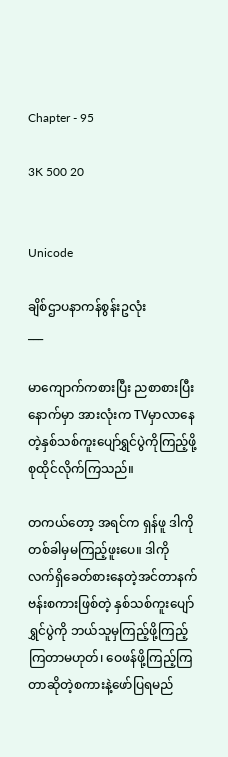Chapter - 95

3K 500 20


Unicode

ချိစ်ဌာပနာကန်စွန်းဥလုံး
___

မာကျောက်ကစားပြီး ညစာစားပြီးနောက်မှာ အားလုံးက TVမှာလာနေတဲ့နှစ်သစ်ကူးပျော်ရွှင်ပွဲကိုကြည့်ဖို့ စုထိုင်လိုက်ကြသည်။

တကယ်တော့ အရင်က ရှန်ဖူ ဒါကိုတစ်ခါမှမကြည့်ဖူးပေ။ ဒါကို လက်ရှိခေတ်စားနေတဲ့အင်တာနက်ဗန်းစကားဖြစ်တဲ့ နှစ်သစ်ကူးပျော်ရွှင်ပွဲကို ဘယ်သူမှကြည့်ဖို့ကြည့်ကြတာမဟုတ်၊ ဝေဖန်ဖို့ကြည့်ကြတာဆိုတဲ့စကားနဲ့ဖော်ပြရမည်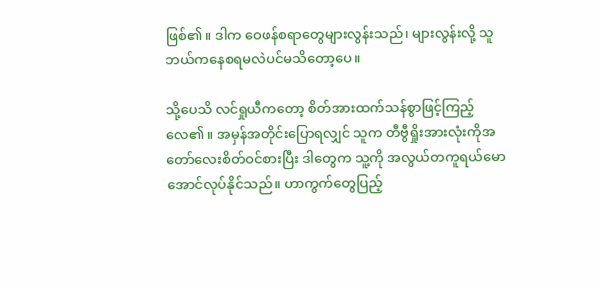ဖြစ်၏။ ဒါက ဝေဖန်စရာတွေများလွန်းသည်၊ များလွန်းလို့ သူ ဘယ်ကနေစရမလဲပင်မသိတော့ပေ။

သို့ပေသိ လင်ရှုယီကတော့ စိတ်အားထက်သန်စွာဖြင့်ကြည့်လေ၏။ အမှန်အတိုင်းပြောရလျှင် သူက တီဗွီရှိုးအားလုံးကိုအတော်လေးစိတ်ဝင်စားပြီး ဒါတွေက သူ့ကို အလွယ်တကူရယ်မောအောင်လုပ်နိုင်သည်။ ဟာကွက်တွေပြည့်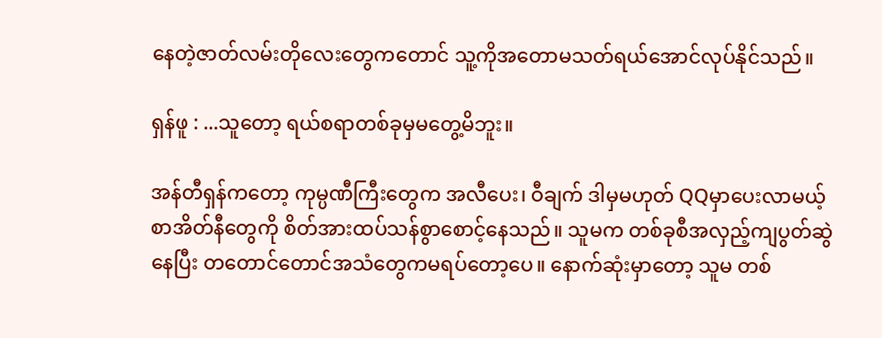နေတဲ့ဇာတ်လမ်းတိုလေးတွေကတောင် သူ့ကိုအတောမသတ်ရယ်အောင်လုပ်နိုင်သည်။

ရှန်ဖူ : ...သူတော့ ရယ်စရာတစ်ခုမှမတွေ့မိဘူး။

အန်တီရှန်ကတော့ ကုမ္ပဏီကြီးတွေက အလီပေး၊ ဝီချက် ဒါမှမဟုတ် QQမှာပေးလာမယ့်စာအိတ်နီတွေကို စိတ်အားထပ်သန်စွာစောင့်နေသည်။ သူမက တစ်ခုစီအလှည့်ကျပွတ်ဆွဲနေပြီး တတောင်တောင်အသံတွေကမရပ်တော့ပေ။ နောက်ဆုံးမှာတော့ သူမ တစ်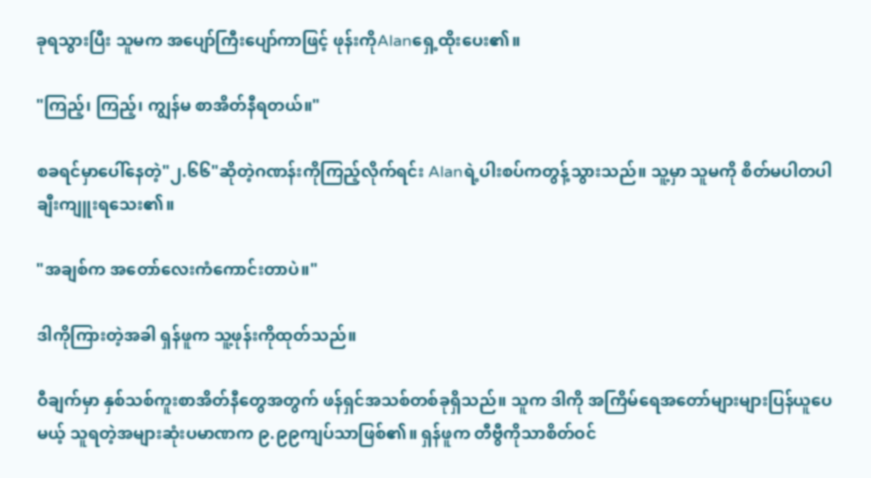ခုရသွားပြီး သူမက အပျော်ကြီးပျော်ကာဖြင့် ဖုန်းကိုAlanရှေ့ထိုးပေး၏။

"ကြည့်၊ ကြည့်၊ ကျွန်မ စာအိတ်နီရတယ်။"

စခရင်မှာပေါ်နေတဲ့"၂.၆၆"ဆိုတဲ့ဂဏန်းကိုကြည့်လိုက်ရင်း Alanရဲ့ပါးစပ်ကတွန့်သွားသည်။ သူ့မှာ သူမကို စိတ်မပါတပါချီးကျူးရသေး၏။

"အချစ်က အတော်လေးကံကောင်းတာပဲ။"

ဒါကိုကြားတဲ့အခါ ရှန်ဖူက သူ့ဖုန်းကိုထုတ်သည်။

ဝီချက်မှာ နှစ်သစ်ကူးစာအိတ်နီတွေအတွက် ဖန်ရှင်အသစ်တစ်ခုရှိသည်။ သူက ဒါကို အကြိမ်ရေအတော်များများပြန်ယူပေမယ့် သူရတဲ့အများဆုံးပမာဏက ၉.၉၉ကျပ်သာဖြစ်၏။ ရှန်ဖူက တီဗွီကိုသာစိတ်ဝင်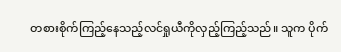တစားစိုက်ကြည့်နေသည့်လင်ရှုယီကိုလှည့်ကြည့်သည်။ သူက ပိုက်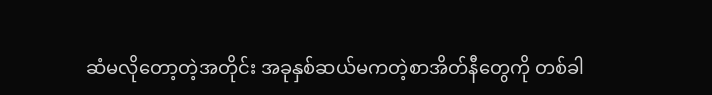ဆံမလိုတော့တဲ့အတိုင်း အခုနှစ်ဆယ်မကတဲ့စာအိတ်နီတွေကို တစ်ခါ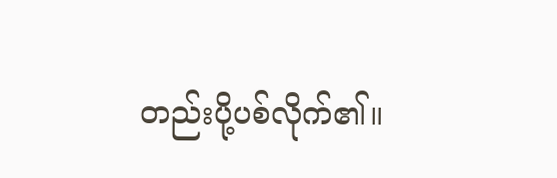တည်းပို့ပစ်လိုက်၏။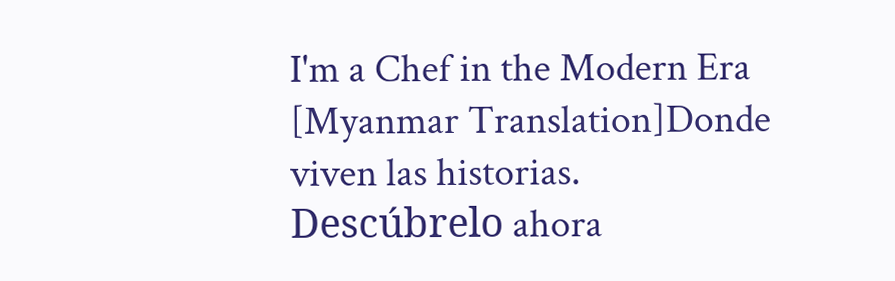I'm a Chef in the Modern Era [Myanmar Translation]Donde viven las historias. Descúbrelo ahora